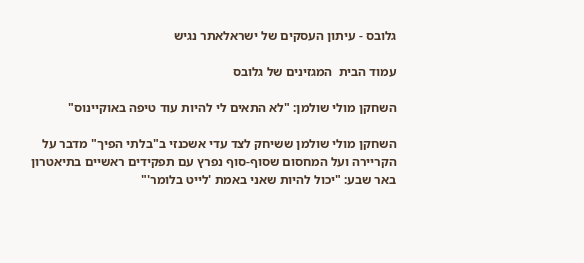גלובס - עיתון העסקים של ישראלאתר נגיש

עמוד הבית  המגזינים של גלובס

השחקן מולי שולמן: "לא התאים לי להיות עוד טיפה באוקיינוס"

השחקן מולי שולמן ששיחק לצד עדי אשכנזי ב"בלתי הפיך" מדבר על הקריירה ועל המחסום שסוף-סוף נפרץ עם תפקידים ראשיים בתיאטרון באר שבע: "יכול להיות שאני באמת 'לייט בלומר'"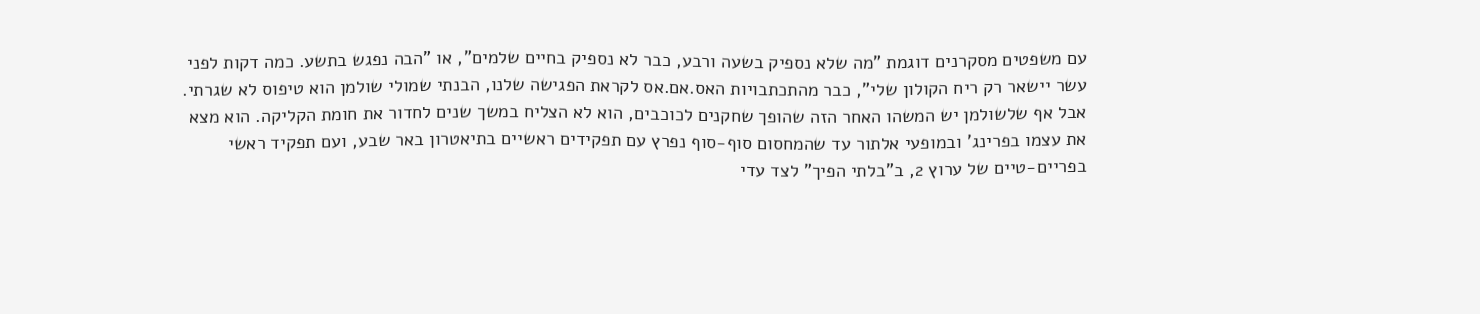עם משפטים מסקרנים דוגמת "מה שלא נספיק בשעה ורבע, כבר לא נספיק בחיים שלמים", או "הבה נפגש בתשע. כמה דקות לפני עשר יישאר רק ריח הקולון שלי", כבר מהתכתבויות האס.אם.אס לקראת הפגישה שלנו, הבנתי שמולי שולמן הוא טיפוס לא שגרתי. אבל אף שלשולמן יש המשהו האחר הזה שהופך שחקנים לכוכבים, הוא לא הצליח במשך שנים לחדור את חומת הקליקה. הוא מצא את עצמו בפרינג' ובמופעי אלתור עד שהמחסום סוף-סוף נפרץ עם תפקידים ראשיים בתיאטרון באר שבע, ועם תפקיד ראשי בפריים-טיים של ערוץ 2, ב"בלתי הפיך" לצד עדי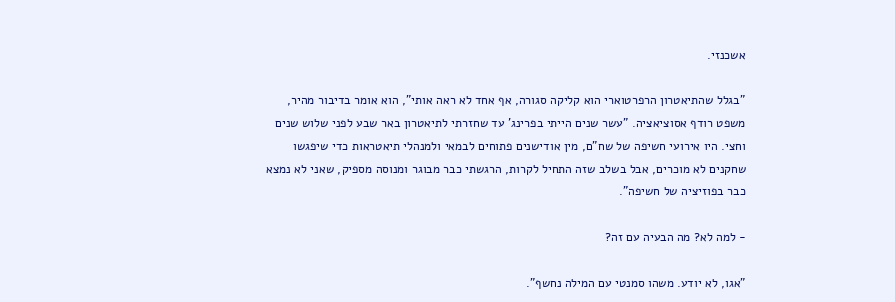אשכנזי.

"בגלל שהתיאטרון הרפרטוארי הוא קליקה סגורה, אף אחד לא ראה אותי", הוא אומר בדיבור מהיר, משפט רודף אסוציאציה. "עשר שנים הייתי בפרינג' עד שחזרתי לתיאטרון באר שבע לפני שלוש שנים וחצי. היו אירועי חשיפה של שח"ם, מין אודישנים פתוחים לבמאי ולמנהלי תיאטראות כדי שיפגשו שחקנים לא מוכרים, אבל בשלב שזה התחיל לקרות, הרגשתי כבר מבוגר ומנוסה מספיק, שאני לא נמצא כבר בפוזיציה של חשיפה".

- למה לא? מה הבעיה עם זה?

"אגו, לא יודע. משהו סמנטי עם המילה נחשף".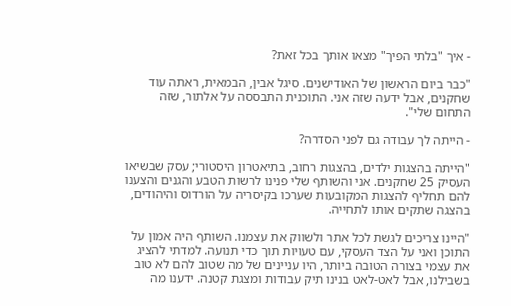- איך "בלתי הפיך" מצאו אותך בכל זאת?

"כבר ביום הראשון של האודישנים. סיגל אבין, הבמאית, ראתה עוד שחקנים, אבל ידעה שזה אני. התוכנית התבססה על אלתור, שזה התחום שלי".

- הייתה לך עבודה גם לפני הסדרה?

"הייתה בהצגות ילדים, בהצגות רחוב, בתיאטרון היסטורי; עסק שבשיאו העסיק 25 שחקנים. אני והשותף שלי פנינו לרשות הטבע והגנים והצענו להם תחליף להצגות המקובעות שערכו בקיסריה על הורדוס והיהודים, בהצגה שתקים אותו לתחייה.

"היינו צריכים לגשת לכל אתר ולשווק את עצמנו. השותף היה אמון על התוכן ואני על הצד העסקי, עם טעויות תוך כדי תנועה. למדתי להציג את עצמי בצורה הטובה ביותר, היו עניינים של מה שטוב להם לא טוב בשבילנו, אבל לאט-לאט בנינו תיק עבודות ומצגת קטנה. ידענו מה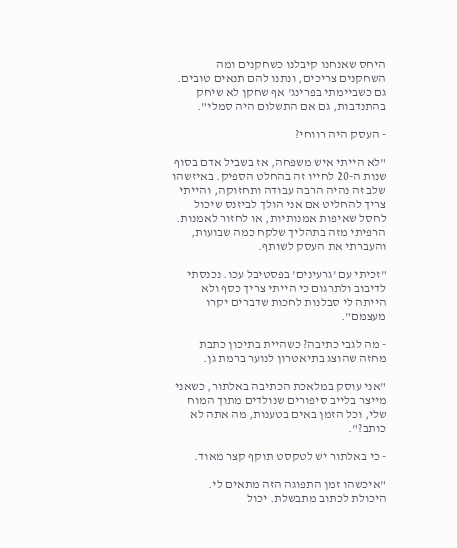היחס שאנחנו קיבלנו כשחקנים ומה השחקנים צריכים, ונתנו להם תנאים טובים. גם כשביימתי בפרינג' אף שחקן לא שיחק בהתנדבות, גם אם התשלום היה סמלי".

- העסק היה רווחי?

"לא הייתי איש משפחה, אז בשביל אדם בסוף שנות ה-20 לחייו זה בהחלט הספיק. באיזשהו שלב זה נהיה הרבה עבודה ותחזוקה, והייתי צריך להחליט אם אני הולך לביזנס שיכול לחסל שאיפות אמנותיות, או לחזור לאמנות. הרפיתי מזה בתהליך שלקח כמה שבועות, והעברתי את העסק לשותף.

"זכיתי עם 'גרעינים' בפסטיבל עכו. נכנסתי לדיבוב ולתרגום כי הייתי צריך כסף ולא הייתה לי סבלנות לחכות שדברים יקרו מעצמם".

- מה לגבי כתיבה? כשהיית בתיכון כתבת מחזה שהוצג בתיאטרון לנוער ברמת גן.

"אני עוסק במלאכת הכתיבה באלתור, כשאני מייצר בלייב סיפורים שנולדים מתוך המוח שלי, וכל הזמן באים בטענות, מה אתה לא כותב?".

- כי באלתור יש לטקסט תוקף קצר מאוד.

"איכשהו זמן התפוגה הזה מתאים לי. היכולת לכתוב מתבשלת. יכול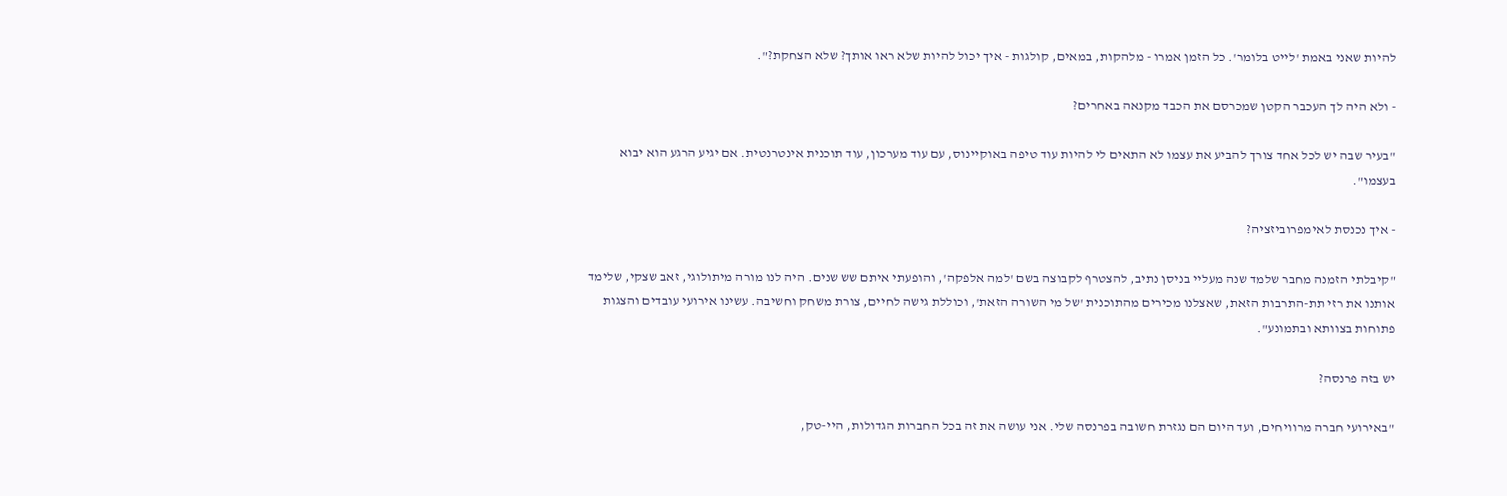להיות שאני באמת 'לייט בלומר'. כל הזמן אמרו - מלהקות, במאים, קולגות - איך יכול להיות שלא ראו אותך? שלא הצחקת?".

- ולא היה לך העכבר הקטן שמכרסם את הכבד מקנאה באחרים?

"בעיר שבה יש לכל אחד צורך להביע את עצמו לא התאים לי להיות עוד טיפה באוקיינוס, עם עוד מערכון, עוד תוכנית אינטרנטית. אם יגיע הרגע הוא יבוא בעצמו".

- איך נכנסת לאימפרוביזציה?

"קיבלתי הזמנה מחבר שלמד שנה מעליי בניסן נתיב, להצטרף לקבוצה בשם 'למה אלפקה', והופעתי איתם שש שנים. היה לנו מורה מיתולוגי, זאב שצקי, שלימד אותנו את רזי תת-התרבות הזאת, שאצלנו מכירים מהתוכנית 'של מי השורה הזאת', וכוללת גישה לחיים, צורת משחק וחשיבה. עשינו אירועי עובדים והצגות פתוחות בצוותא ובתמונע".

יש בזה פרנסה?

"באירועי חברה מרוויחים, ועד היום הם נגזרת חשובה בפרנסה שלי. אני עושה את זה בכל החברות הגדולות, היי-טק,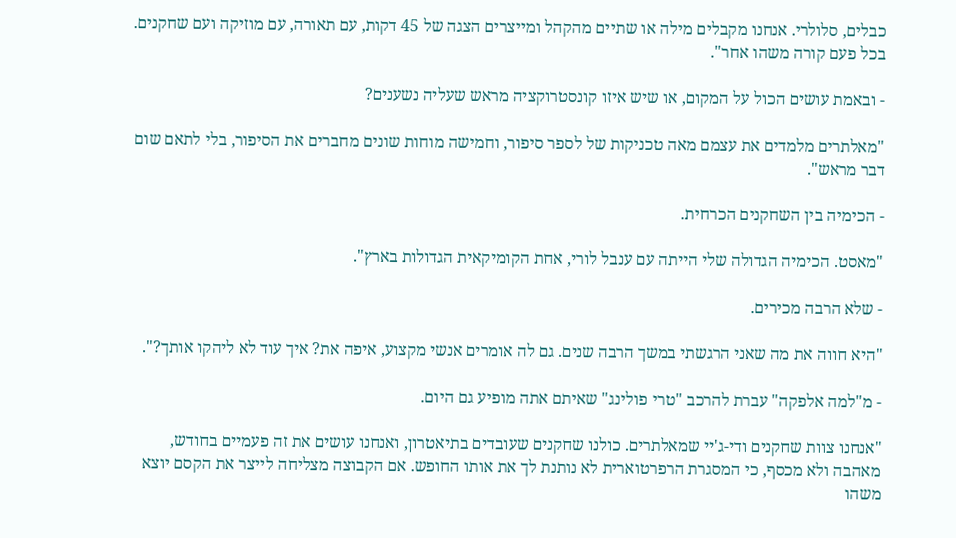כבלים, סלולרי. אנחנו מקבלים מילה או שתיים מהקהל ומייצרים הצגה של 45 דקות, עם תאורה, עם מוזיקה ועם שחקנים. בכל פעם קורה משהו אחר".

- ובאמת עושים הכול על המקום, או שיש איזו קונסטרוקציה מראש שעליה נשענים?

"מאלתרים מלמדים את עצמם מאה טכניקות של לספר סיפור, וחמישה מוחות שונים מחברים את הסיפור, בלי לתאם שום דבר מראש".

- הכימיה בין השחקנים הכרחית.

"מאסט. הכימיה הגדולה שלי הייתה עם ענבל לורי, אחת הקומיקאית הגדולות בארץ".

- שלא הרבה מכירים.

"היא חווה את מה שאני הרגשתי במשך הרבה שנים. גם לה אומרים אנשי מקצוע, איפה את? איך עוד לא ליהקו אותך?".

- מ"למה אלפקה" עברת להרכב "טרי פולינג" שאיתם אתה מופיע גם היום.

"אנחנו צוות שחקנים ודי-ג'יי שמאלתרים. כולנו שחקנים שעובדים בתיאטרון, ואנחנו עושים את זה פעמיים בחודש, מאהבה ולא מכסף, כי המסגרת הרפרטוארית לא נותנת לך את אותו החופש. אם הקבוצה מצליחה לייצר את הקסם יוצא משהו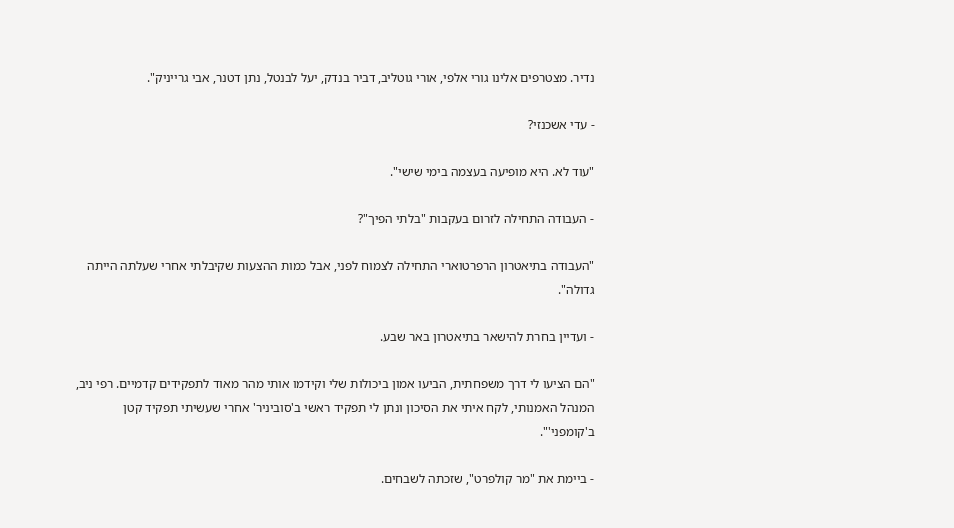נדיר. מצטרפים אלינו גורי אלפי, אורי גוטליב, דביר בנדק, יעל לבנטל, נתן דטנר, אבי גרייניק".

- עדי אשכנזי?

"עוד לא. היא מופיעה בעצמה בימי שישי".

- העבודה התחילה לזרום בעקבות "בלתי הפיך"?

"העבודה בתיאטרון הרפרטוארי התחילה לצמוח לפני, אבל כמות ההצעות שקיבלתי אחרי שעלתה הייתה גדולה".

- ועדיין בחרת להישאר בתיאטרון באר שבע.

"הם הציעו לי דרך משפחתית, הביעו אמון ביכולות שלי וקידמו אותי מהר מאוד לתפקידים קדמיים. רפי ניב, המנהל האמנותי, לקח איתי את הסיכון ונתן לי תפקיד ראשי ב'סוביניר' אחרי שעשיתי תפקיד קטן ב'קומפני'".

- ביימת את "מר קולפרט", שזכתה לשבחים.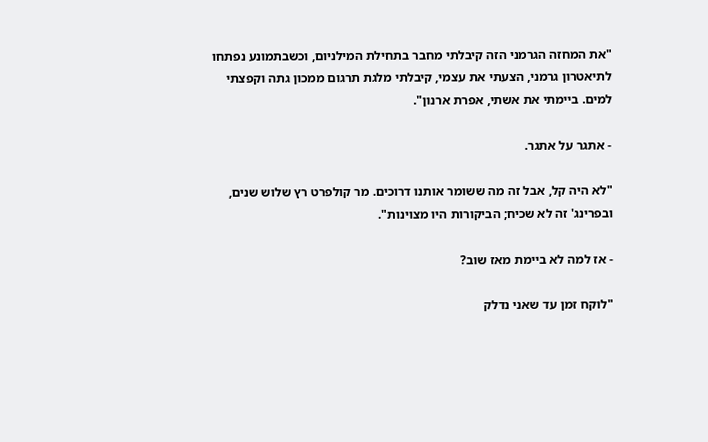"את המחזה הגרמני הזה קיבלתי מחבר בתחילת המילניום, וכשבתמונע נפתחו לתיאטרון גרמני, הצעתי את עצמי, קיבלתי מלגת תרגום ממכון גתה וקפצתי למים. ביימתי את אשתי, אפרת ארנון".

- אתגר על אתגר.

"לא היה קל, אבל זה מה ששומר אותנו דרוכים. מר קולפרט רץ שלוש שנים, ובפרינג' זה לא שכיח; הביקורות היו מצוינות".

- אז למה לא ביימת מאז שוב?

"לוקח זמן עד שאני נדלק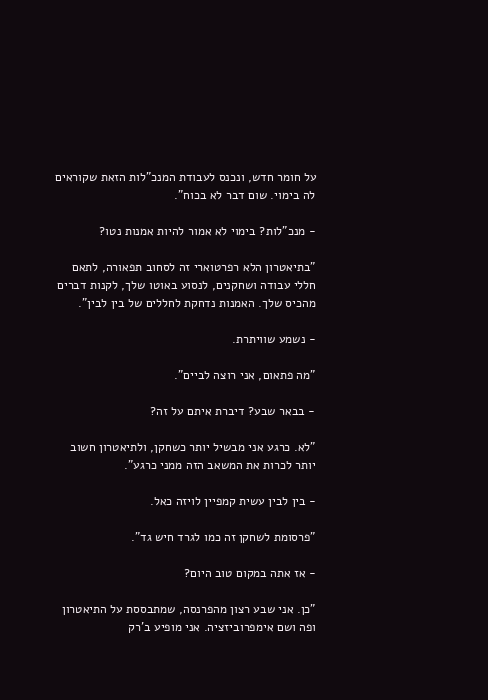על חומר חדש, ונכנס לעבודת המנכ"לות הזאת שקוראים לה בימוי. שום דבר לא בכוח".

- מנכ"לות? בימוי לא אמור להיות אמנות נטו?

"בתיאטרון הלא רפרטוארי זה לסחוב תפאורה, לתאם חללי עבודה ושחקנים, לנסוע באוטו שלך, לקנות דברים מהכיס שלך. האמנות נדחקת לחללים של בין לבין".

- נשמע שוויתרת.

"מה פתאום, אני רוצה לביים".

- בבאר שבע? דיברת איתם על זה?

"לא. כרגע אני מבשיל יותר כשחקן, ולתיאטרון חשוב יותר לכרות את המשאב הזה ממני כרגע".

- בין לבין עשית קמפיין לויזה כאל.

"פרסומת לשחקן זה כמו לגרד חיש גד".

- אז אתה במקום טוב היום?

"כן. אני שבע רצון מהפרנסה, שמתבססת על התיאטרון ופה ושם אימפרוביזציה. אני מופיע ב'רק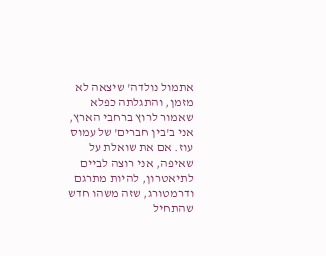אתמול נולדה' שיצאה לא מזמן, והתגלתה כפלא שאמור לרוץ ברחבי הארץ, אני ב'בין חברים' של עמוס עוז. אם את שואלת על שאיפה, אני רוצה לביים לתיאטרון, להיות מתרגם ודרמטורג, שזה משהו חדש שהתחיל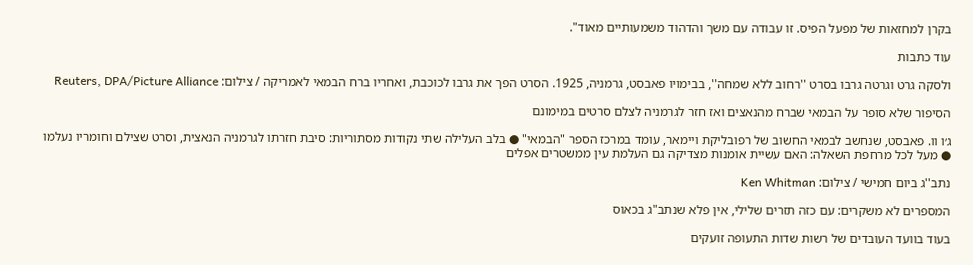בקרן למחזאות של מפעל הפיס. זו עבודה עם משך והדהוד משמעותיים מאוד".

עוד כתבות

ולסקה גרט וגרטה גרבו בסרט ''רחוב ללא שמחה'', בבימויו פאבסט, גרמניה, 1925. הסרט הפך את גרבו לכוכבת, ואחריו ברח הבמאי לאמריקה / צילום: Reuters, DPA/Picture Alliance

הסיפור שלא סופר על הבמאי שברח מהנאצים ואז חזר לגרמניה לצלם סרטים במימונם

ג׳ו וו. פאבסט, שנחשב לבמאי החשוב של רפובליקת ויימאר, עומד במרכז הספר "הבמאי" ● בלב העלילה שתי נקודות מסתוריות: סיבת חזרתו לגרמניה הנאצית, וסרט שצילם וחומריו נעלמו ● מעל לכל מרחפת השאלה: האם עשיית אומנות מצדיקה גם העלמת עין ממשטרים אפלים

נתב''ג ביום חמישי / צילום: Ken Whitman

המספרים לא משקרים: עם כזה תזרים שלילי, אין פלא שנתב"ג בכאוס

בעוד בוועד העובדים של רשות שדות התעופה זועקים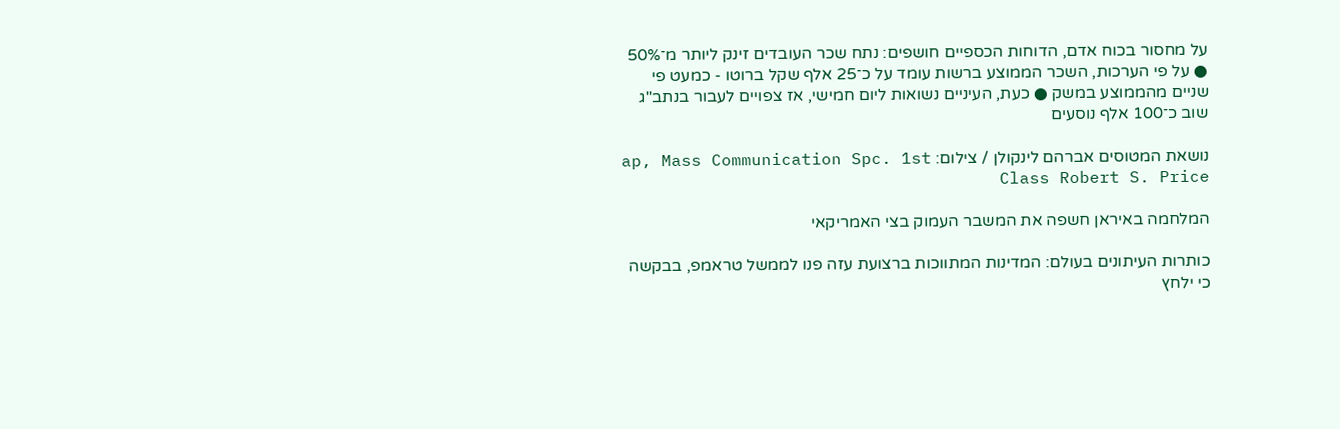על מחסור בכוח אדם, הדוחות הכספיים חושפים: נתח שכר העובדים זינק ליותר מ־50% ● על פי הערכות, השכר הממוצע ברשות עומד על כ־25 אלף שקל ברוטו - כמעט פי שניים מהממוצע במשק ● כעת, העיניים נשואות ליום חמישי, אז צפויים לעבור בנתב"ג שוב כ־100 אלף נוסעים

נושאת המטוסים אברהם לינקולן / צילום: ap, Mass Communication Spc. 1st Class Robert S. Price

המלחמה באיראן חשפה את המשבר העמוק בצי האמריקאי

כותרות העיתונים בעולם: המדינות המתווכות ברצועת עזה פנו לממשל טראמפ, בבקשה כי ילחץ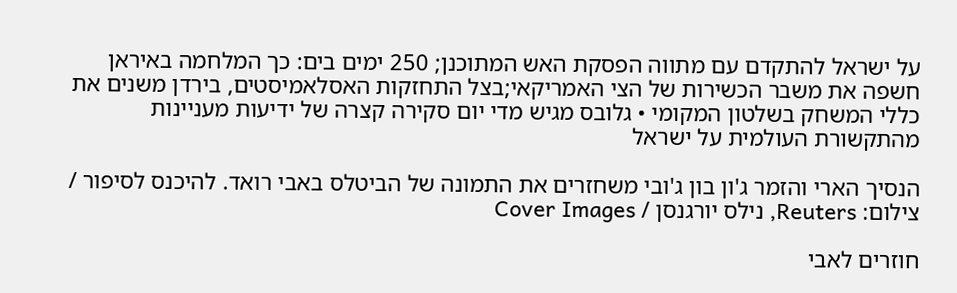על ישראל להתקדם עם מתווה הפסקת האש המתוכנן; 250 ימים בים: כך המלחמה באיראן חשפה את משבר הכשירות של הצי האמריקאי;בצל התחזקות האסלאמיסטים, בירדן משנים את כללי המשחק בשלטון המקומי • גלובס מגיש מדי יום סקירה קצרה של ידיעות מעניינות מהתקשורת העולמית על ישראל

הנסיך הארי והזמר ג'ון בון ג'ובי משחזרים את התמונה של הביטלס באבי רואד. להיכנס לסיפור / צילום: Reuters, נילס יורגנסן / Cover Images

חוזרים לאבי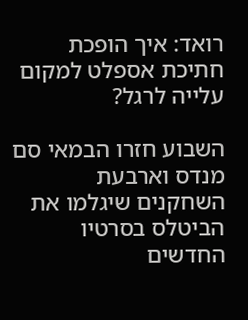רואד: איך הופכת חתיכת אספלט למקום עלייה לרגל?

השבוע חזרו הבמאי סם מנדס וארבעת השחקנים שיגלמו את הביטלס בסרטיו החדשים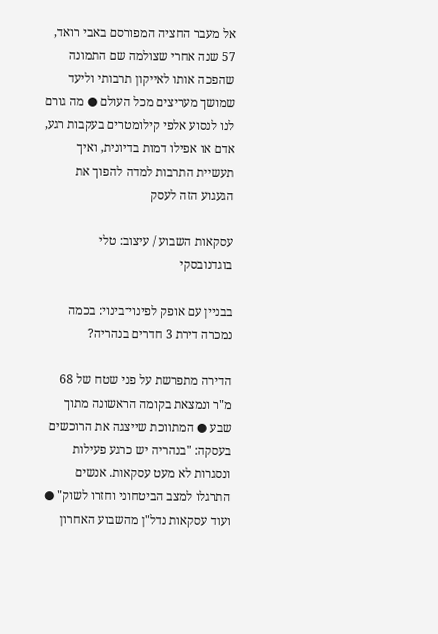אל מעבר החציה המפורסם באבי רואד, 57 שנה אחרי שצולמה שם התמונה שהפכה אותו לאייקון תרבותי וליעד שמושך מעריצים מכל העולם ● מה גורם לנו לנסוע אלפי קילומטרים בעקבות רגע, אדם או אפילו דמות בדיונית, ואיך תעשיית התרבות למדה להפוך את הגעגוע הזה לעסק

עסקאות השבוע / עיצוב: טלי בוגדנובסקי

בבניין עם אופק לפינוי־בינוי: בכמה נמכרה דירת 3 חדרים בנהריה?

הדירה מתפרשת על פני שטח של 68 מ"ר ונמצאת בקומה הראשונה מתוך שבע ● המתווכת שייצגה את הרוכשים בעסקה: "בנהריה יש כרגע פעילות ונסגרות לא מעט עסקאות. אנשים התרגלו למצב הביטחוני וחזרו לשוק" ● ועוד עסקאות נדל"ן מהשבוע האחרון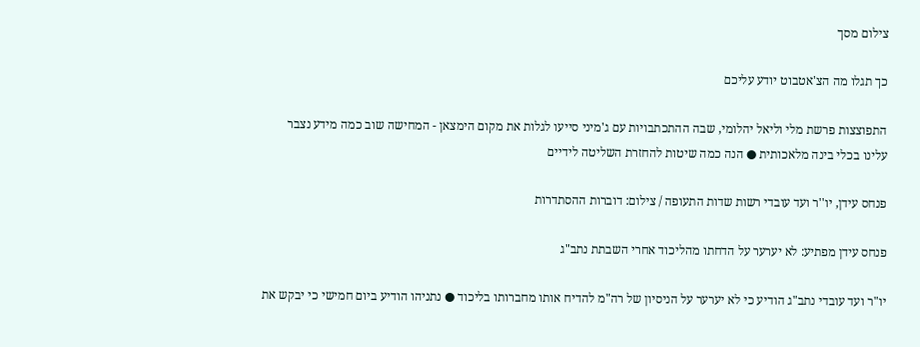צילום מסך

כך תגלו מה הצ'אטבוט יודע עליכם

התפוצצות פרשת מלי וליאל יהלומי, שבה ההתכתבויות עם ג'מיני סייעו לגלות את מקום הימצאן - המחישה שוב כמה מידע נצבר עלינו בכלי בינה מלאכותית ● הנה כמה שיטות להחזרת השליטה לידיים

פנחס עידן, יו''ר ועד עובדי רשות שדות התעופה / צילום: דוברות ההסתדרות

פנחס עידן מפתיע: לא יערער על הדחתו מהליכוד אחרי השבתת נתב"ג

יו"ר ועד עובדי נתב"ג הודיע כי לא יערער על הניסיון של רה"מ להדיח אותו מחברותו בליכוד ● נתניהו הודיע ביום חמישי כי יבקש את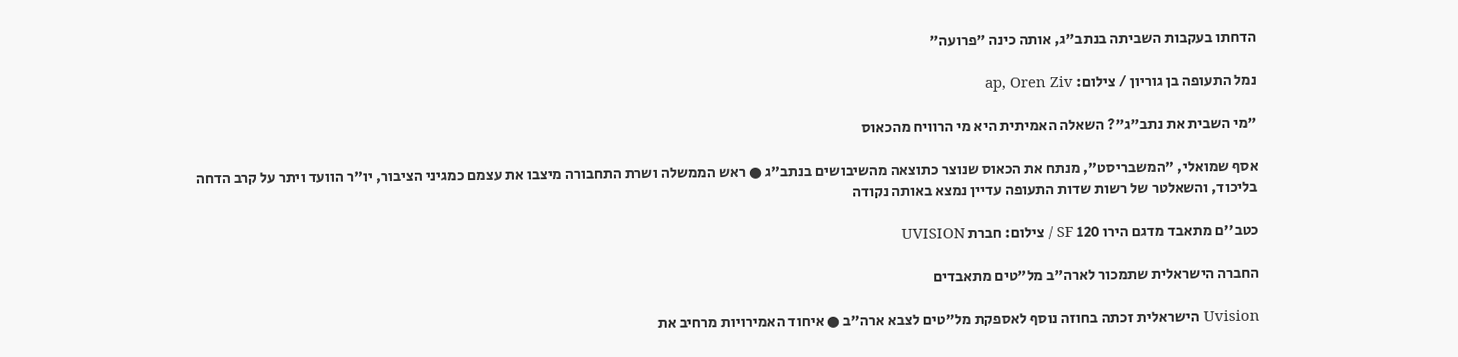הדחתו בעקבות השביתה בנתב"ג, אותה כינה "פרועה"

נמל התעופה בן גוריון / צילום: ap, Oren Ziv

"מי השבית את נתב"ג"? השאלה האמיתית היא מי הרוויח מהכאוס

אסף שמואלי, "המשבריסט", מנתח את הכאוס שנוצר כתוצאה מהשיבושים בנתב"ג ● ראש הממשלה ושרת התחבורה מיצבו את עצמם כמגיני הציבור, יו"ר הוועד ויתר על קרב הדחה בליכוד, והשאלטר של רשות שדות התעופה עדיין נמצא באותה נקודה

כטב''ם מתאבד מדגם הירו 120 SF / צילום: חברת UVISION

החברה הישראלית שתמכור לארה"ב מל"טים מתאבדים

Uvision הישראלית זכתה בחוזה נוסף לאספקת מל"טים לצבא ארה"ב ● איחוד האמירויות מרחיב את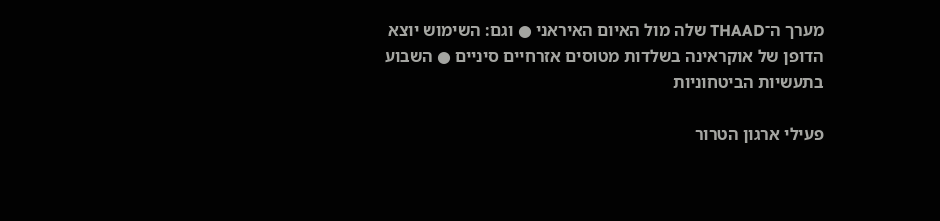מערך ה־THAAD שלה מול האיום האיראני ● וגם: השימוש יוצא הדופן של אוקראינה בשלדות מטוסים אזרחיים סיניים ● השבוע בתעשיות הביטחוניות

פעילי ארגון הטרור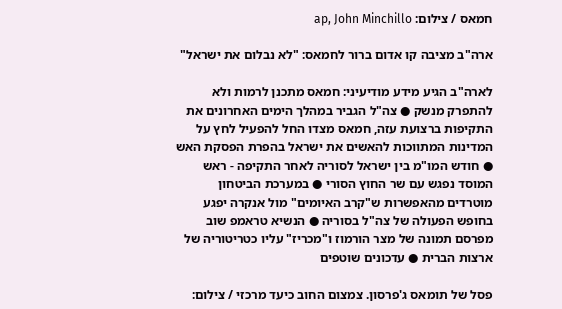חמאס / צילום: ap, John Minchillo

ארה"ב מציבה קו אדום ברור לחמאס: "לא נבלום את ישראל"

לארה"ב הגיע מידע מודיעיני: חמאס מתכנן לרמות ולא להתפרק מנשק ● צה"ל הגביר במהלך הימים האחרונים את התקיפות ברצועת עזה, חמאס מצדו החל להפעיל לחץ על המדינות המתווכות להאשים את ישראל בהפרת הפסקת האש ● חודש המו"מ בין ישראל לסוריה לאחר התקיפה - ראש המוסד נפגש עם שר החוץ הסורי ● במערכת הביטחון מוטרדים מהאפשרות ש"קרב האיומים" מול אנקרה יפגע בחופש הפעולה של צה"ל בסוריה ● הנשיא טראמפ שוב מפרסם תמונה של מצר הורמוז ו"מכריז" עליו כטריטוריה של ארצות הברית ● עדכונים שוטפים

פסל של תומאס ג'פרסון. צמצום החוב כיעד מרכזי / צילום: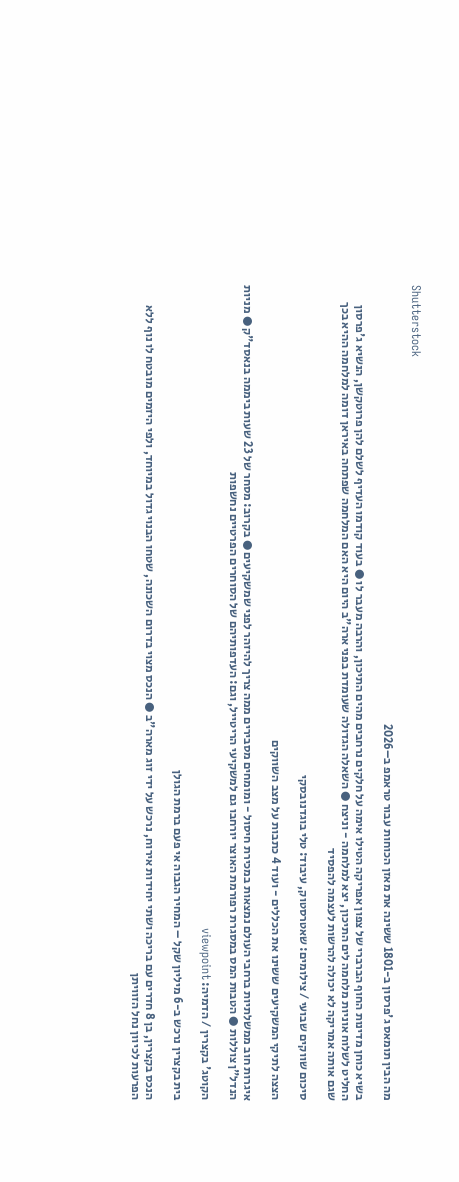Shutterstock

מה הבין תומאס ג'פרסון ב-1801 ששינה את מאזן הכוחות עבור טראמפ ב–2026

בשיא כוחן מדינות החוף הברברי של צפון אפריקה הטילו אימה על חלקים נרחבים מהים התיכון, והרבה מעבר לו ● בעוד קודמו העדיף לשלם להן פרוטקשן, הנשיא ג'פרסון החליט לשלוח אוניות מלחמה לים התיכון, יצא למלחמה - וניצח ● השאלה הגדולה שעומדת בפני ארה"ב היום היא האם המלחמה שפתחה באיראן דומה למלחמה ההיא בכך שגם אותה אמריקה לא יכולה להרשות לעצמה להפסיד

סיכום שווקים שבועי / צילומים: שאטרסטוק, עיבוד: טלי בוגדנובסקי

הצצה לתיקי המשקיעים ששינו את הכללים - ועוד 4 כתבות על מצב השווקים

איגרות חוב ממשלתיות ברחבי העולם נמצאות במכירת חיסול - ומומחים מסבירים ממה צריך להיזהר לפני שמשקיעים ● בקרוב: מסחר של 23 שעות ביממה בנאסד"ק ● מניות הנדל"ן צוללות ● הטבות המס במסגרת רפורמת האוצר יורחבו גם למשקיעי הריטייל, וגם: העדפותיהם של הסוחרים הפרטיים נחשפות

הקוטג' בקצרין / הדמיה: viewpoint

בית בקצרין נרכש ב-6 מיליון שקל – המחיר הגבוה אי פעם ברמת הגולן

הנכס בקצרין, בן 8 חדרים עם בריכה ושתי יחידות אירוח, נרכש על ידי זוג מארה"ב ● הנכס מצוי בדרום השכונה, שטחו הבנוי גדול במיוחד, ולפי היזמים מובטח לו נוף ללא הפרעות לכיוון נחל הזוויתן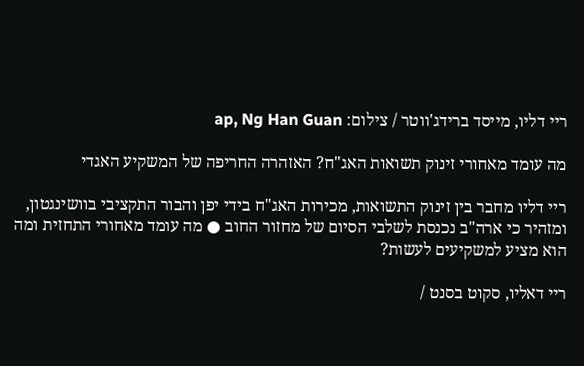ריי דליו, מייסד ברידג'ווטר / צילום: ap, Ng Han Guan

מה עומד מאחורי זינוק תשואות האג"ח? האזהרה החריפה של המשקיע האגדי

ריי דליו מחבר בין זינוק התשואות, מכירות האג"ח בידי יפן והבור התקציבי בוושינגטון, ומזהיר כי ארה"ב נכנסת לשלבי הסיום של מחזור החוב ● מה עומד מאחורי התחזית ומה הוא מציע למשקיעים לעשות?

ריי דאליו, סקוט בסנט /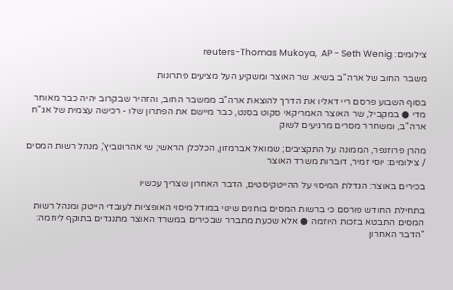צילומים: reuters-Thomas Mukoya,  AP - Seth Wenig

משבר החוב של ארה"ב בשיא. שר האוצר ומשקיע העל מציעים פתרונות

בסוף השבוע פרסם ריי דאליו את הדרך להוצאת ארה"ב ממשבר החוב, והזהיר שבקרוב יהיה כבר מאוחר מדי ● במקביל, שר האוצר האמריקאי סקוט בסנט, כבר מיישם את הפתרון שלו - רכישה עצמית של אג"ח ארה"ב, ומשחרר מסרים מרגיעים לשוק

מהרן פרוזנפר, הממונה על התקציבים; שמואל אברמזון, הכלכלן הראשי; שי אהרונוביץ', מנהל רשות המסים / צילומים: יוסי זמיר, דוברות משרד האוצר

בכירים באוצר: הגדלת המיסוי על ההייטקיסטים, הדבר האחרון שצריך עכשיו

בתחילת החודש פורסם כי ברשות המסים בוחנים שינוי במודל מיסוי האופציות לעובדי הייטק ומנהל רשות המסים התבטא בזכות היוזמה ● אלא שכעת מתברר שבכירים במשרד האוצר מתנגדים בתוקף ליוזמה: "הדבר האחרון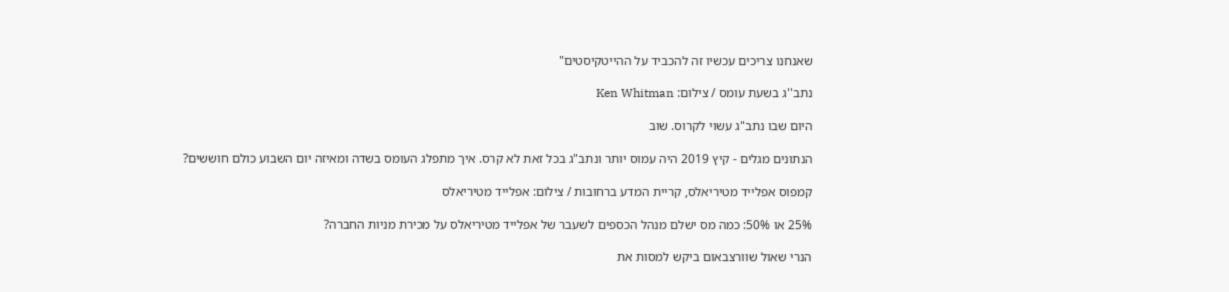שאנחנו צריכים עכשיו זה להכביד על ההייטקיסטים"

נתב''ג בשעת עומס / צילום: Ken Whitman

היום שבו נתב"ג עשוי לקרוס. שוב

הנתונים מגלים - קיץ 2019 היה עמוס יותר ונתב"ג בכל זאת לא קרס. איך מתפלג העומס בשדה ומאיזה יום השבוע כולם חוששים?

קמפוס אפלייד מטיריאלס, קריית המדע ברחובות / צילום: אפלייד מטיריאלס

25% או 50%: כמה מס ישלם מנהל הכספים לשעבר של אפלייד מטיריאלס על מכירת מניות החברה?

הנרי שאול שוורצבאום ביקש למסות את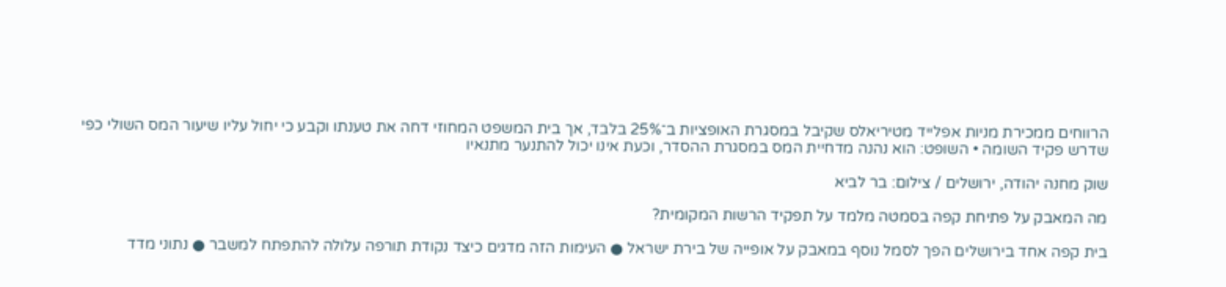הרווחים ממכירת מניות אפלייד מטיריאלס שקיבל במסגרת האופציות ב־25% בלבד, אך בית המשפט המחוזי דחה את טענתו וקבע כי יחול עליו שיעור המס השולי כפי שדרש פקיד השומה • השופט: הוא נהנה מדחיית המס במסגרת ההסדר, וכעת אינו יכול להתנער מתנאיו

שוק מחנה יהודה, ירושלים / צילום: בר לביא

מה המאבק על פתיחת קפה בסמטה מלמד על תפקיד הרשות המקומית?

בית קפה אחד בירושלים הפך לסמל נוסף במאבק על אופייה של בירת ישראל ● העימות הזה מדגים כיצד נקודת תורפה עלולה להתפתח למשבר ● נתוני מדד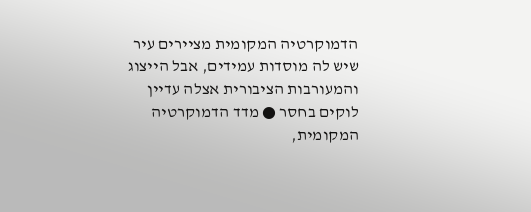הדמוקרטיה המקומית מציירים עיר שיש לה מוסדות עמידים, אבל הייצוג והמעורבות הציבורית אצלה עדיין לוקים בחסר ● מדד הדמוקרטיה המקומית,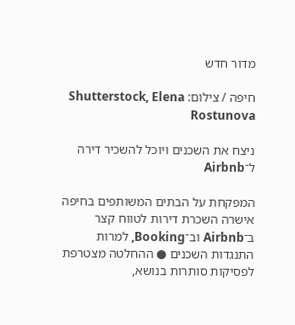מדור חדש

חיפה / צילום: Shutterstock, Elena Rostunova

ניצח את השכנים ויוכל להשכיר דירה ל־Airbnb

המפקחת על הבתים המשותפים בחיפה אישרה השכרת דירות לטווח קצר ב־Airbnb וב־Booking, למרות התנגדות השכנים ● ההחלטה מצטרפת לפסיקות סותרות בנושא,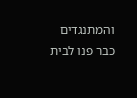והמתנגדים כבר פנו לבית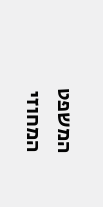המשפט המחוזי